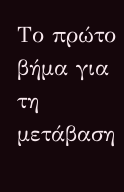Το πρώτο βήμα για τη μετάβαση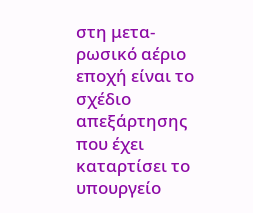στη μετα-ρωσικό αέριο εποχή είναι το σχέδιο απεξάρτησης που έχει καταρτίσει το υπουργείο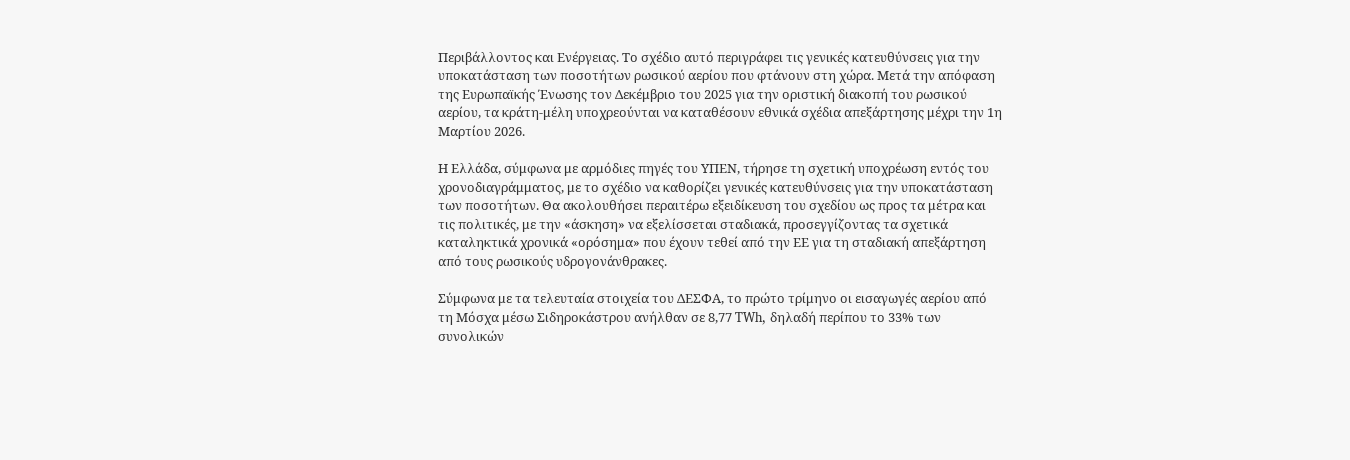Περιβάλλοντος και Ενέργειας. Το σχέδιο αυτό περιγράφει τις γενικές κατευθύνσεις για την υποκατάσταση των ποσοτήτων ρωσικού αερίου που φτάνουν στη χώρα. Μετά την απόφαση της Ευρωπαϊκής Ένωσης τον Δεκέμβριο του 2025 για την οριστική διακοπή του ρωσικού αερίου, τα κράτη-μέλη υποχρεούνται να καταθέσουν εθνικά σχέδια απεξάρτησης μέχρι την 1η Μαρτίου 2026.

Η Ελλάδα, σύμφωνα με αρμόδιες πηγές του ΥΠΕΝ, τήρησε τη σχετική υποχρέωση εντός του χρονοδιαγράμματος, με το σχέδιο να καθορίζει γενικές κατευθύνσεις για την υποκατάσταση των ποσοτήτων. Θα ακολουθήσει περαιτέρω εξειδίκευση του σχεδίου ως προς τα μέτρα και τις πολιτικές, με την «άσκηση» να εξελίσσεται σταδιακά, προσεγγίζοντας τα σχετικά καταληκτικά χρονικά «ορόσημα» που έχουν τεθεί από την ΕΕ για τη σταδιακή απεξάρτηση από τους ρωσικούς υδρογονάνθρακες.

Σύμφωνα με τα τελευταία στοιχεία του ΔΕΣΦΑ, το πρώτο τρίμηνο οι εισαγωγές αερίου από τη Μόσχα μέσω Σιδηροκάστρου ανήλθαν σε 8,77 TWh, δηλαδή περίπου το 33% των συνολικών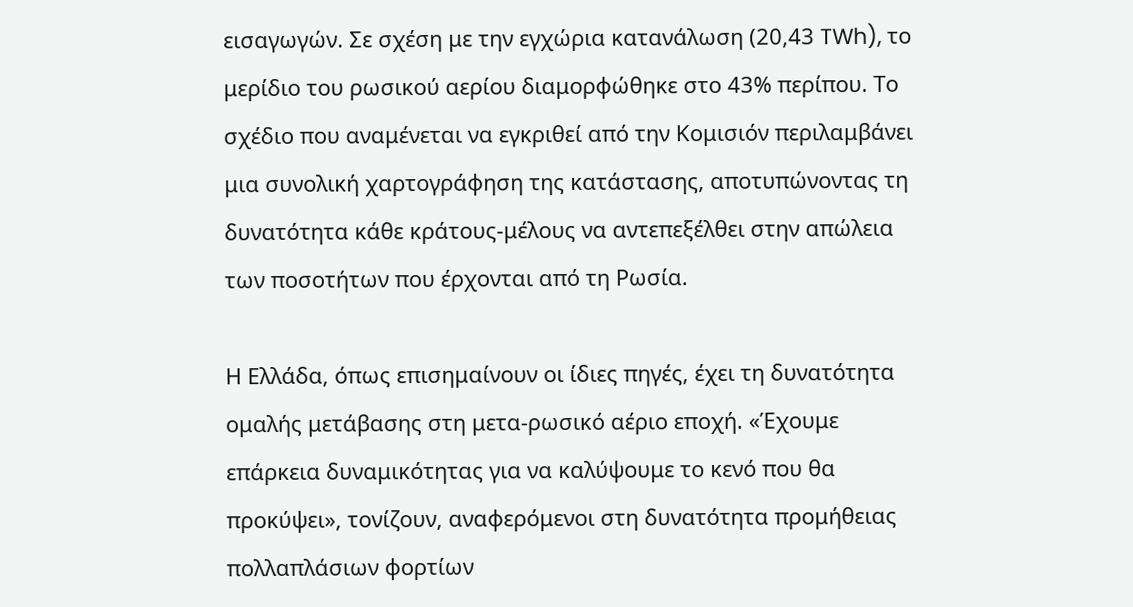εισαγωγών. Σε σχέση με την εγχώρια κατανάλωση (20,43 TWh), το μερίδιο του ρωσικού αερίου διαμορφώθηκε στο 43% περίπου. Το σχέδιο που αναμένεται να εγκριθεί από την Κομισιόν περιλαμβάνει μια συνολική χαρτογράφηση της κατάστασης, αποτυπώνοντας τη δυνατότητα κάθε κράτους-μέλους να αντεπεξέλθει στην απώλεια των ποσοτήτων που έρχονται από τη Ρωσία.

Η Ελλάδα, όπως επισημαίνουν οι ίδιες πηγές, έχει τη δυνατότητα ομαλής μετάβασης στη μετα-ρωσικό αέριο εποχή. «Έχουμε επάρκεια δυναμικότητας για να καλύψουμε το κενό που θα προκύψει», τονίζουν, αναφερόμενοι στη δυνατότητα προμήθειας πολλαπλάσιων φορτίων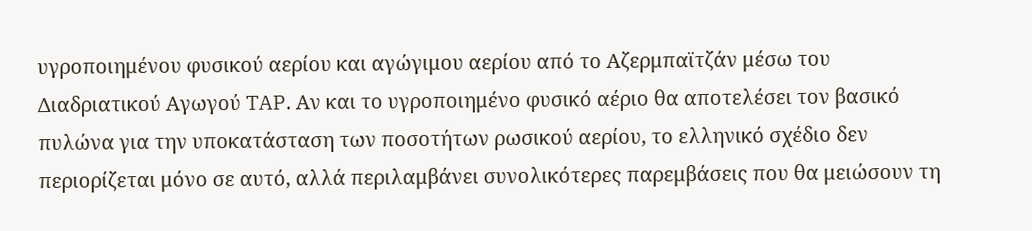υγροποιημένου φυσικού αερίου και αγώγιμου αερίου από το Αζερμπαϊτζάν μέσω του Διαδριατικού Αγωγού TAP. Αν και το υγροποιημένο φυσικό αέριο θα αποτελέσει τον βασικό πυλώνα για την υποκατάσταση των ποσοτήτων ρωσικού αερίου, το ελληνικό σχέδιο δεν περιορίζεται μόνο σε αυτό, αλλά περιλαμβάνει συνολικότερες παρεμβάσεις που θα μειώσουν τη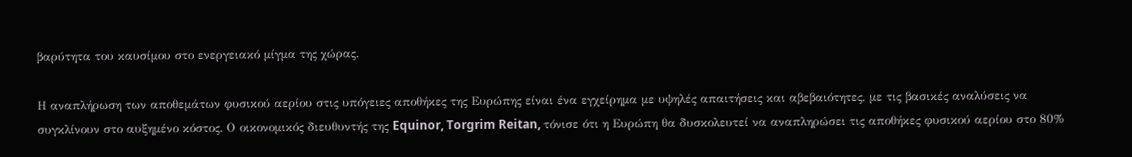βαρύτητα του καυσίμου στο ενεργειακό μίγμα της χώρας.

Η αναπλήρωση των αποθεμάτων φυσικού αερίου στις υπόγειες αποθήκες της Ευρώπης είναι ένα εγχείρημα με υψηλές απαιτήσεις και αβεβαιότητες, με τις βασικές αναλύσεις να συγκλίνουν στο αυξημένο κόστος. Ο οικονομικός διευθυντής της Equinor, Torgrim Reitan, τόνισε ότι η Ευρώπη θα δυσκολευτεί να αναπληρώσει τις αποθήκες φυσικού αερίου στο 80%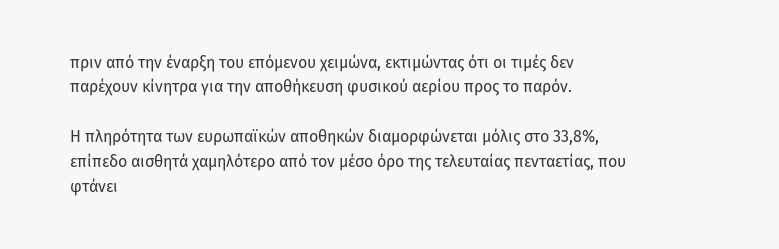πριν από την έναρξη του επόμενου χειμώνα, εκτιμώντας ότι οι τιμές δεν παρέχουν κίνητρα για την αποθήκευση φυσικού αερίου προς το παρόν.

Η πληρότητα των ευρωπαϊκών αποθηκών διαμορφώνεται μόλις στο 33,8%, επίπεδο αισθητά χαμηλότερο από τον μέσο όρο της τελευταίας πενταετίας, που φτάνει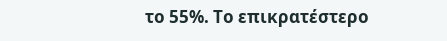το 55%. Το επικρατέστερο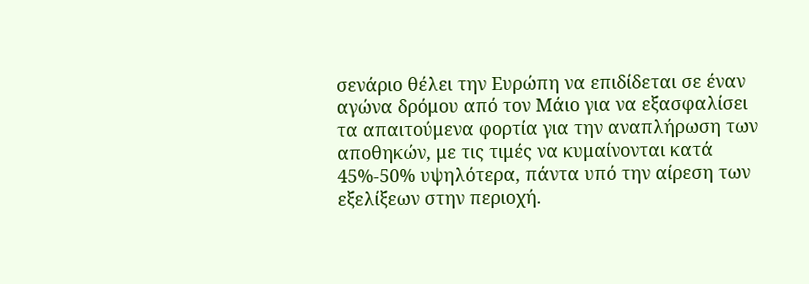σενάριο θέλει την Ευρώπη να επιδίδεται σε έναν αγώνα δρόμου από τον Μάιο για να εξασφαλίσει τα απαιτούμενα φορτία για την αναπλήρωση των αποθηκών, με τις τιμές να κυμαίνονται κατά 45%-50% υψηλότερα, πάντα υπό την αίρεση των εξελίξεων στην περιοχή.